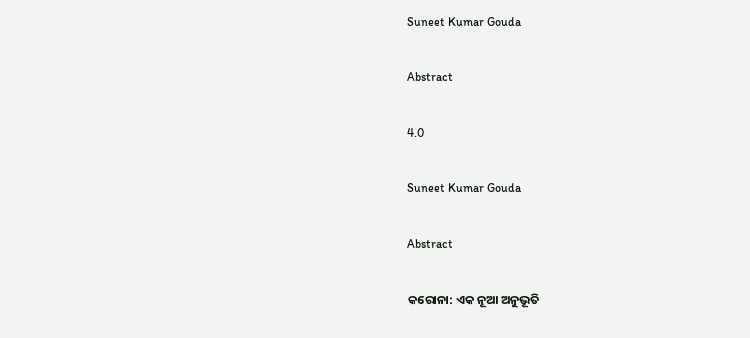Suneet Kumar Gouda

Abstract

4.0

Suneet Kumar Gouda

Abstract

କରୋନା: ଏକ ନୂଆ ଅନୁଭୂତି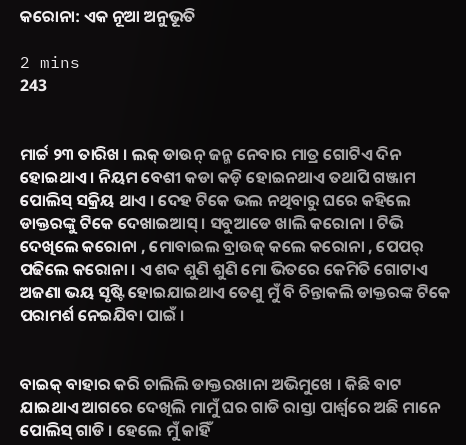କରୋନା: ଏକ ନୂଆ ଅନୁଭୂତି

2 mins
243


ମାର୍ଚ୍ଚ ୨୩ ତାରିଖ । ଲକ୍ ଡାଉନ୍ ଜନ୍ମ ନେବାର ମାତ୍ର ଗୋଟିଏ ଦିନ ହୋଇଥାଏ । ନିୟମ ବେଶୀ କଡା କଡ଼ି ହୋଇନଥାଏ ତଥାପି ଗଞ୍ଜାମ ପୋଲିସ୍ ସକ୍ରିୟ ଥାଏ । ଦେହ ଟିକେ ଭଲ ନଥିବାରୁ ଘରେ କହିଲେ ଡାକ୍ତରଙ୍କୁ ଟିକେ ଦେଖାଇଆସ୍ । ସବୁଆଡେ ଖାଲି କରୋନା । ଟିଭି ଦେଖିଲେ କରୋନା , ମୋବାଇଲ ବ୍ରାଉଜ୍ କଲେ କରୋନା , ପେପର୍ ପଢିଲେ କରୋନା । ଏ ଶବ୍ଦ ଶୁଣି ଶୁଣି ମୋ ଭିତରେ କେମିତି ଗୋଟାଏ ଅଜଣା ଭୟ ସୃଷ୍ଟି ହୋଇଯାଇଥାଏ ତେଣୁ ମୁଁ ବି ଚିନ୍ତାକଲି ଡାକ୍ତରଙ୍କ ଟିକେ ପରାମର୍ଶ ନେଇଯିବା ପାଇଁ ।


ବାଇକ୍ ବାହାର କରି ଚାଲିଲି ଡାକ୍ତରଖାନା ଅଭିମୁଖେ । କିଛି ବାଟ ଯାଇଥାଏ ଆଗରେ ଦେଖିଲି ମାମୁଁ ଘର ଗାଡି ରାସ୍ତା ପାର୍ଶ୍ୱରେ ଅଛି ମାନେ ପୋଲିସ୍ ଗାଡି । ହେଲେ ମୁଁ କାହିଁ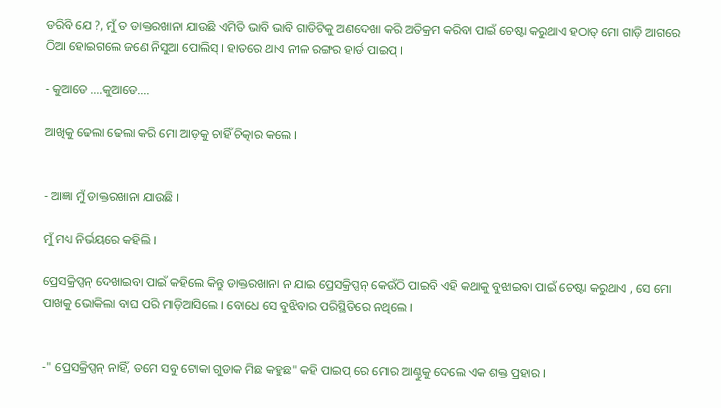ଡରିବି ଯେ ?, ମୁଁ ତ ଡାକ୍ତରଖାନା ଯାଉଛି ଏମିତି ଭାବି ଭାବି ଗାଡିଟିକୁ ଅଣଦେଖା କରି ଅତିକ୍ରମ କରିବା ପାଇଁ ଚେଷ୍ଟା କରୁଥାଏ ହଠାତ୍ ମୋ ଗାଡ଼ି ଆଗରେ ଠିଆ ହୋଇଗଲେ ଜଣେ ନିସୁଆ ପୋଲିସ୍ । ହାତରେ ଥାଏ ନୀଳ ରଙ୍ଗର ହାର୍ଡ ପାଇପ୍ ।

- କୁଆଡେ ....କୁଆଡେ....

ଆଖିକୁ ଢେଲା ଢେଲା କରି ମୋ ଆଡ଼କୁ ଚାହିଁ ଚିତ୍କାର କଲେ ।


- ଆଜ୍ଞା ମୁଁ ଡାକ୍ତରଖାନା ଯାଉଛି ।

ମୁଁ ମଧ୍ୟ ନିର୍ଭୟରେ କହିଲି ।

ପ୍ରେସକ୍ରିପ୍ସନ୍ ଦେଖାଇବା ପାଇଁ କହିଲେ କିନ୍ତୁ ଡାକ୍ତରଖାନା ନ ଯାଇ ପ୍ରେସକ୍ରିପ୍ସନ୍ କେଉଁଠି ପାଇବି ଏହି କଥାକୁ ବୁଝାଇବା ପାଇଁ ଚେଷ୍ଟା କରୁଥାଏ , ସେ ମୋ ପାଖକୁ ଭୋକିଲା ବାଘ ପରି ମାଡ଼ିଆସିଲେ । ବୋଧେ ସେ ବୁଝିବାର ପରିସ୍ଥିତିରେ ନଥିଲେ ।


-" ପ୍ରେସକ୍ରିପ୍ସନ୍ ନାହିଁ, ତମେ ସବୁ ଟୋକା ଗୁଡାକ ମିଛ କହୁଛ" କହି ପାଇପ୍ ରେ ମୋର ଆଣ୍ଠୁକୁ ଦେଲେ ଏକ ଶକ୍ତ ପ୍ରହାର ।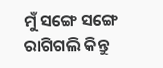ମୁଁ ସଙ୍ଗେ ସଙ୍ଗେ ରାଗିଗଲି କିନ୍ତୁ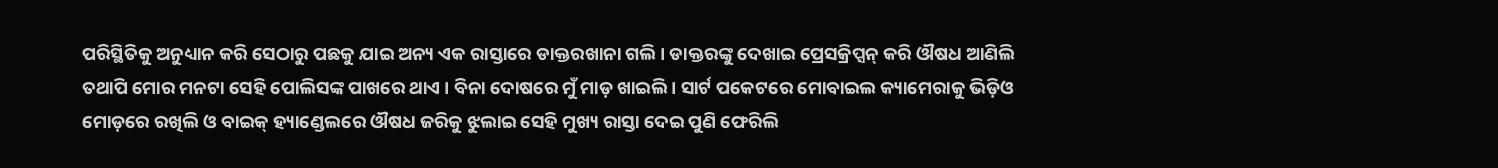ପରିସ୍ଥିତିକୁ ଅନୁଧ୍ୟାନ କରି ସେଠାରୁ ପଛକୁ ଯାଇ ଅନ୍ୟ ଏକ ରାସ୍ତାରେ ଡାକ୍ତରଖାନା ଗଲି । ଡାକ୍ତରଙ୍କୁ ଦେଖାଇ ପ୍ରେସକ୍ରିପ୍ସନ୍ କରି ଔଷଧ ଆଣିଲି ତଥାପି ମୋର ମନଟା ସେହି ପୋଲିସଙ୍କ ପାଖରେ ଥାଏ । ବିନା ଦୋଷରେ ମୁଁ ମାଡ଼ ଖାଇଲି । ସାର୍ଟ ପକେଟରେ ମୋବାଇଲ କ୍ୟାମେରାକୁ ଭିଡ଼ିଓ ମୋଡ଼ରେ ରଖିଲି ଓ ବାଇକ୍ ହ୍ୟାଣ୍ଡେଲରେ ଔଷଧ ଜରିକୁ ଝୁଲାଇ ସେହି ମୁଖ୍ୟ ରାସ୍ତା ଦେଇ ପୁଣି ଫେରିଲି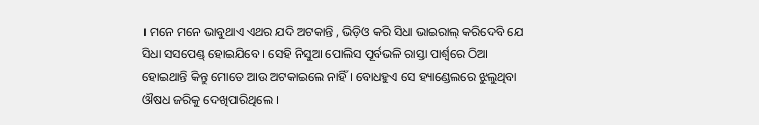। ମନେ ମନେ ଭାବୁଥାଏ ଏଥର ଯଦି ଅଟକାନ୍ତି , ଭିଡ଼ିଓ କରି ସିଧା ଭାଇରାଲ୍ କରିଦେବି ଯେ ସିଧା ସସପେଣ୍ଡ୍ ହୋଇଯିବେ । ସେହି ନିସୁଆ ପୋଲିସ ପୂର୍ବଭଳି ରାସ୍ତା ପାର୍ଶ୍ୱରେ ଠିଆ ହୋଇଥାନ୍ତି କିନ୍ତୁ ମୋତେ ଆଉ ଅଟକାଇଲେ ନାହିଁ । ବୋଧହୁଏ ସେ ହ୍ୟାଣ୍ଡେଲରେ ଝୁଲୁଥିବା ଔଷଧ ଜରିକୁ ଦେଖିପାରିଥିଲେ ।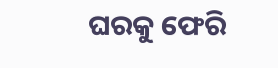ଘରକୁ ଫେରି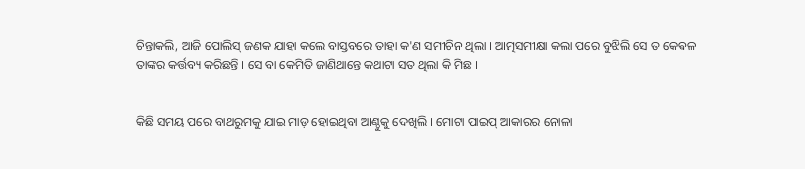ଚିନ୍ତାକଲି, ଆଜି ପୋଲିସ୍ ଜଣକ ଯାହା କଲେ ବାସ୍ତବରେ ତାହା କ'ଣ ସମୀଚିନ ଥିଲା । ଆତ୍ମସମୀକ୍ଷା କଲା ପରେ ବୁଝିଲି ସେ ତ କେଵଳ ତାଙ୍କର କର୍ତ୍ତବ୍ୟ କରିଛନ୍ତି । ସେ ବା କେମିତି ଜାଣିଥାନ୍ତେ କଥାଟା ସତ ଥିଲା କି ମିଛ ।


କିଛି ସମୟ ପରେ ବାଥରୁମକୁ ଯାଇ ମାଡ଼ ହୋଇଥିବା ଆଣ୍ଠୁକୁ ଦେଖିଲି । ମୋଟା ପାଇପ୍ ଆକାରର ନୋଳା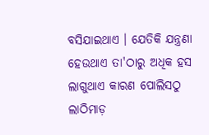ବସିଯାଇଥାଏ । ଯେତିକି ଯନ୍ତ୍ରଣା ହେଉଥାଏ ତା'ଠାରୁ ଅଧିକ ହସ ଲାଗୁଥାଏ କାରଣ ପୋଲିସଠୁ ଲାଠିମାଡ଼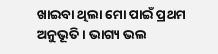ଖାଇବା ଥିଲା ମୋ ପାଇଁ ପ୍ରଥମ ଅନୁଭୂତି । ଭାଗ୍ୟ ଭଲ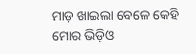ମାଡ଼ ଖାଇଲା ବେଳେ କେହି ମୋର ଭିଡ଼ିଓ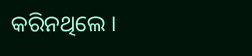କରିନଥିଲେ ।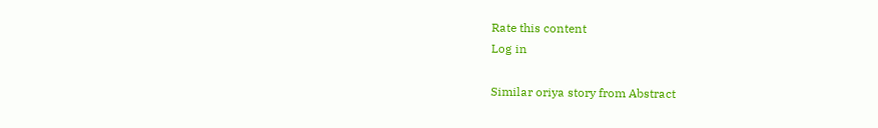Rate this content
Log in

Similar oriya story from Abstract